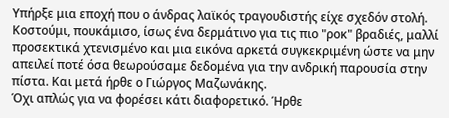Υπήρξε μια εποχή που ο άνδρας λαϊκός τραγουδιστής είχε σχεδόν στολή. Κοστούμι, πουκάμισο, ίσως ένα δερμάτινο για τις πιο "ροκ" βραδιές, μαλλί προσεκτικά χτενισμένο και μια εικόνα αρκετά συγκεκριμένη ώστε να μην απειλεί ποτέ όσα θεωρούσαμε δεδομένα για την ανδρική παρουσία στην πίστα. Και μετά ήρθε ο Γιώργος Μαζωνάκης.
Όχι απλώς για να φορέσει κάτι διαφορετικό. Ήρθε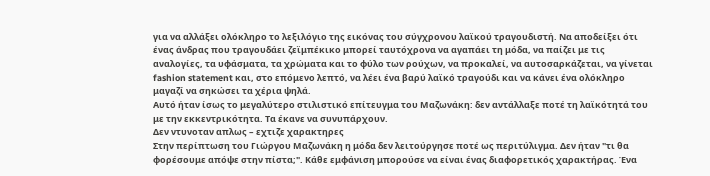για να αλλάξει ολόκληρο το λεξιλόγιο της εικόνας του σύγχρονου λαϊκού τραγουδιστή. Να αποδείξει ότι ένας άνδρας που τραγουδάει ζεϊμπέκικο μπορεί ταυτόχρονα να αγαπάει τη μόδα, να παίζει με τις αναλογίες, τα υφάσματα, τα χρώματα και το φύλο των ρούχων, να προκαλεί, να αυτοσαρκάζεται, να γίνεται fashion statement και, στο επόμενο λεπτό, να λέει ένα βαρύ λαϊκό τραγούδι και να κάνει ένα ολόκληρο μαγαζί να σηκώσει τα χέρια ψηλά.
Αυτό ήταν ίσως το μεγαλύτερο στιλιστικό επίτευγμα του Μαζωνάκη: δεν αντάλλαξε ποτέ τη λαϊκότητά του με την εκκεντρικότητα. Τα έκανε να συνυπάρχουν.
Δεν ντυνοταν απλως – εχτιζε χαρακτηρες
Στην περίπτωση του Γιώργου Μαζωνάκη η μόδα δεν λειτούργησε ποτέ ως περιτύλιγμα. Δεν ήταν "τι θα φορέσουμε απόψε στην πίστα;". Κάθε εμφάνιση μπορούσε να είναι ένας διαφορετικός χαρακτήρας. Ένα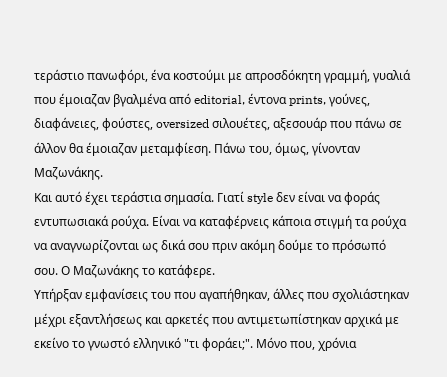τεράστιο πανωφόρι, ένα κοστούμι με απροσδόκητη γραμμή, γυαλιά που έμοιαζαν βγαλμένα από editorial, έντονα prints, γούνες, διαφάνειες, φούστες, oversized σιλουέτες, αξεσουάρ που πάνω σε άλλον θα έμοιαζαν μεταμφίεση. Πάνω του, όμως, γίνονταν Μαζωνάκης.
Και αυτό έχει τεράστια σημασία. Γιατί style δεν είναι να φοράς εντυπωσιακά ρούχα. Είναι να καταφέρνεις κάποια στιγμή τα ρούχα να αναγνωρίζονται ως δικά σου πριν ακόμη δούμε το πρόσωπό σου. Ο Μαζωνάκης το κατάφερε.
Υπήρξαν εμφανίσεις του που αγαπήθηκαν, άλλες που σχολιάστηκαν μέχρι εξαντλήσεως και αρκετές που αντιμετωπίστηκαν αρχικά με εκείνο το γνωστό ελληνικό "τι φοράει;". Μόνο που, χρόνια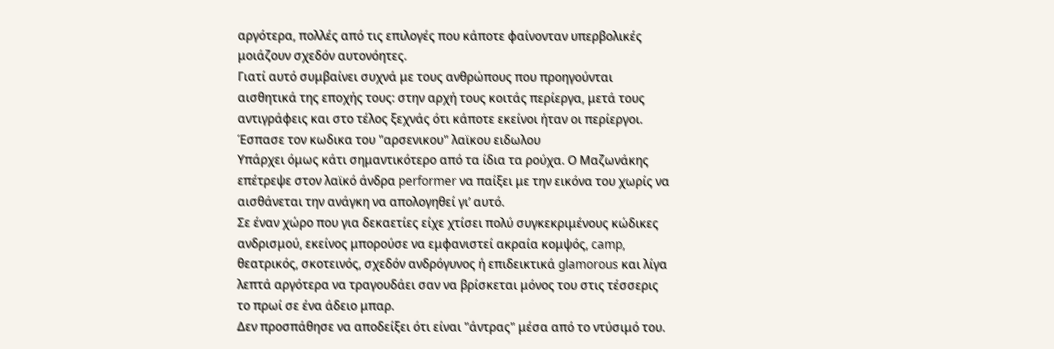αργότερα, πολλές από τις επιλογές που κάποτε φαίνονταν υπερβολικές μοιάζουν σχεδόν αυτονόητες.
Γιατί αυτό συμβαίνει συχνά με τους ανθρώπους που προηγούνται αισθητικά της εποχής τους: στην αρχή τους κοιτάς περίεργα, μετά τους αντιγράφεις και στο τέλος ξεχνάς ότι κάποτε εκείνοι ήταν οι περίεργοι.
Έσπασε τον κωδικα του "αρσενικου" λαϊκου ειδωλου
Υπάρχει όμως κάτι σημαντικότερο από τα ίδια τα ρούχα. Ο Μαζωνάκης επέτρεψε στον λαϊκό άνδρα performer να παίξει με την εικόνα του χωρίς να αισθάνεται την ανάγκη να απολογηθεί γι’ αυτό.
Σε έναν χώρο που για δεκαετίες είχε χτίσει πολύ συγκεκριμένους κώδικες ανδρισμού, εκείνος μπορούσε να εμφανιστεί ακραία κομψός, camp, θεατρικός, σκοτεινός, σχεδόν ανδρόγυνος ή επιδεικτικά glamorous και λίγα λεπτά αργότερα να τραγουδάει σαν να βρίσκεται μόνος του στις τέσσερις το πρωί σε ένα άδειο μπαρ.
Δεν προσπάθησε να αποδείξει ότι είναι "άντρας" μέσα από το ντύσιμό του.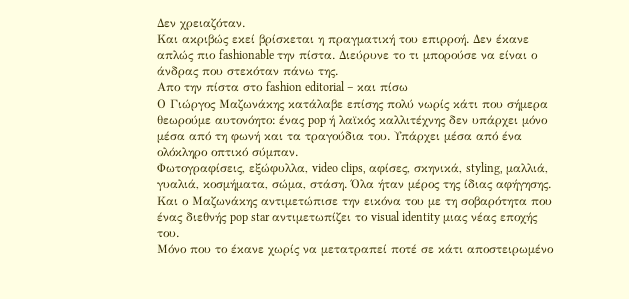Δεν χρειαζόταν.
Και ακριβώς εκεί βρίσκεται η πραγματική του επιρροή. Δεν έκανε απλώς πιο fashionable την πίστα. Διεύρυνε το τι μπορούσε να είναι ο άνδρας που στεκόταν πάνω της.
Απο την πίστα στο fashion editorial – και πίσω
Ο Γιώργος Μαζωνάκης κατάλαβε επίσης πολύ νωρίς κάτι που σήμερα θεωρούμε αυτονόητο: ένας pop ή λαϊκός καλλιτέχνης δεν υπάρχει μόνο μέσα από τη φωνή και τα τραγούδια του. Υπάρχει μέσα από ένα ολόκληρο οπτικό σύμπαν.
Φωτογραφίσεις, εξώφυλλα, video clips, αφίσες, σκηνικά, styling, μαλλιά, γυαλιά, κοσμήματα, σώμα, στάση. Όλα ήταν μέρος της ίδιας αφήγησης. Και ο Μαζωνάκης αντιμετώπισε την εικόνα του με τη σοβαρότητα που ένας διεθνής pop star αντιμετωπίζει το visual identity μιας νέας εποχής του.
Μόνο που το έκανε χωρίς να μετατραπεί ποτέ σε κάτι αποστειρωμένο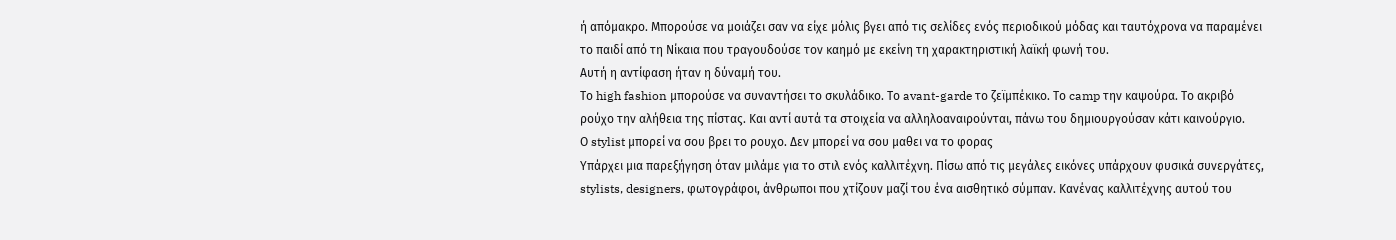ή απόμακρο. Μπορούσε να μοιάζει σαν να είχε μόλις βγει από τις σελίδες ενός περιοδικού μόδας και ταυτόχρονα να παραμένει το παιδί από τη Νίκαια που τραγουδούσε τον καημό με εκείνη τη χαρακτηριστική λαϊκή φωνή του.
Αυτή η αντίφαση ήταν η δύναμή του.
Το high fashion μπορούσε να συναντήσει το σκυλάδικο. Το avant-garde το ζεϊμπέκικο. Το camp την καψούρα. Το ακριβό ρούχο την αλήθεια της πίστας. Και αντί αυτά τα στοιχεία να αλληλοαναιρούνται, πάνω του δημιουργούσαν κάτι καινούργιο.
Ο stylist μπορεί να σου βρει το ρουχο. Δεν μπορεί να σου μαθει να το φορας
Υπάρχει μια παρεξήγηση όταν μιλάμε για το στιλ ενός καλλιτέχνη. Πίσω από τις μεγάλες εικόνες υπάρχουν φυσικά συνεργάτες, stylists, designers, φωτογράφοι, άνθρωποι που χτίζουν μαζί του ένα αισθητικό σύμπαν. Κανένας καλλιτέχνης αυτού του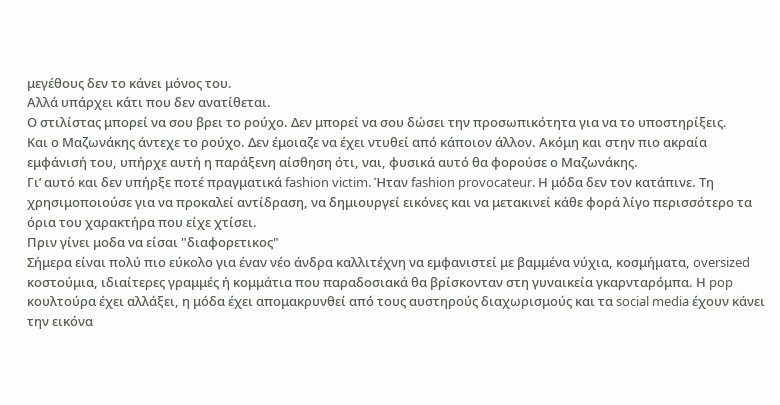μεγέθους δεν το κάνει μόνος του.
Αλλά υπάρχει κάτι που δεν ανατίθεται.
Ο στιλίστας μπορεί να σου βρει το ρούχο. Δεν μπορεί να σου δώσει την προσωπικότητα για να το υποστηρίξεις.
Και ο Μαζωνάκης άντεχε το ρούχο. Δεν έμοιαζε να έχει ντυθεί από κάποιον άλλον. Ακόμη και στην πιο ακραία εμφάνισή του, υπήρχε αυτή η παράξενη αίσθηση ότι, ναι, φυσικά αυτό θα φορούσε ο Μαζωνάκης.
Γι’ αυτό και δεν υπήρξε ποτέ πραγματικά fashion victim. Ήταν fashion provocateur. Η μόδα δεν τον κατάπινε. Τη χρησιμοποιούσε για να προκαλεί αντίδραση, να δημιουργεί εικόνες και να μετακινεί κάθε φορά λίγο περισσότερο τα όρια του χαρακτήρα που είχε χτίσει.
Πριν γίνει μοδα να είσαι "διαφορετικος"
Σήμερα είναι πολύ πιο εύκολο για έναν νέο άνδρα καλλιτέχνη να εμφανιστεί με βαμμένα νύχια, κοσμήματα, oversized κοστούμια, ιδιαίτερες γραμμές ή κομμάτια που παραδοσιακά θα βρίσκονταν στη γυναικεία γκαρνταρόμπα. Η pop κουλτούρα έχει αλλάξει, η μόδα έχει απομακρυνθεί από τους αυστηρούς διαχωρισμούς και τα social media έχουν κάνει την εικόνα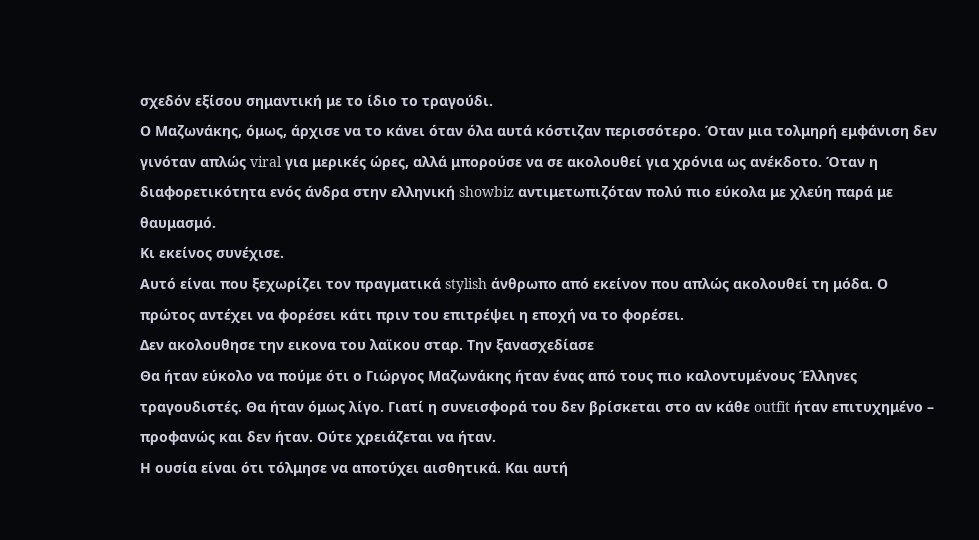σχεδόν εξίσου σημαντική με το ίδιο το τραγούδι.
Ο Μαζωνάκης, όμως, άρχισε να το κάνει όταν όλα αυτά κόστιζαν περισσότερο. Όταν μια τολμηρή εμφάνιση δεν γινόταν απλώς viral για μερικές ώρες, αλλά μπορούσε να σε ακολουθεί για χρόνια ως ανέκδοτο. Όταν η διαφορετικότητα ενός άνδρα στην ελληνική showbiz αντιμετωπιζόταν πολύ πιο εύκολα με χλεύη παρά με θαυμασμό.
Κι εκείνος συνέχισε.
Αυτό είναι που ξεχωρίζει τον πραγματικά stylish άνθρωπο από εκείνον που απλώς ακολουθεί τη μόδα. Ο πρώτος αντέχει να φορέσει κάτι πριν του επιτρέψει η εποχή να το φορέσει.
Δεν ακολουθησε την εικονα του λαϊκου σταρ. Την ξανασχεδίασε
Θα ήταν εύκολο να πούμε ότι ο Γιώργος Μαζωνάκης ήταν ένας από τους πιο καλοντυμένους Έλληνες τραγουδιστές. Θα ήταν όμως λίγο. Γιατί η συνεισφορά του δεν βρίσκεται στο αν κάθε outfit ήταν επιτυχημένο – προφανώς και δεν ήταν. Ούτε χρειάζεται να ήταν.
Η ουσία είναι ότι τόλμησε να αποτύχει αισθητικά. Και αυτή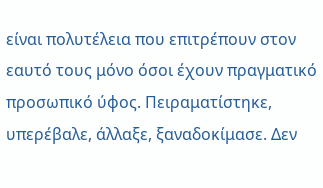είναι πολυτέλεια που επιτρέπουν στον εαυτό τους μόνο όσοι έχουν πραγματικό προσωπικό ύφος. Πειραματίστηκε, υπερέβαλε, άλλαξε, ξαναδοκίμασε. Δεν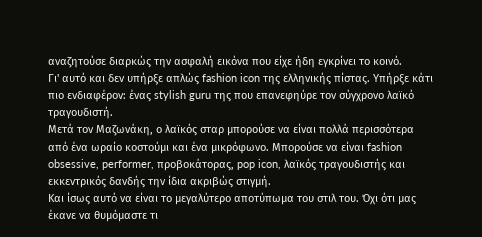αναζητούσε διαρκώς την ασφαλή εικόνα που είχε ήδη εγκρίνει το κοινό.
Γι' αυτό και δεν υπήρξε απλώς fashion icon της ελληνικής πίστας. Υπήρξε κάτι πιο ενδιαφέρον: ένας stylish guru της που επανεφηύρε τον σύγχρονο λαϊκό τραγουδιστή.
Μετά τον Μαζωνάκη, ο λαϊκός σταρ μπορούσε να είναι πολλά περισσότερα από ένα ωραίο κοστούμι και ένα μικρόφωνο. Μπορούσε να είναι fashion obsessive, performer, προβοκάτορας, pop icon, λαϊκός τραγουδιστής και εκκεντρικός δανδής την ίδια ακριβώς στιγμή.
Και ίσως αυτό να είναι το μεγαλύτερο αποτύπωμα του στιλ του. Όχι ότι μας έκανε να θυμόμαστε τι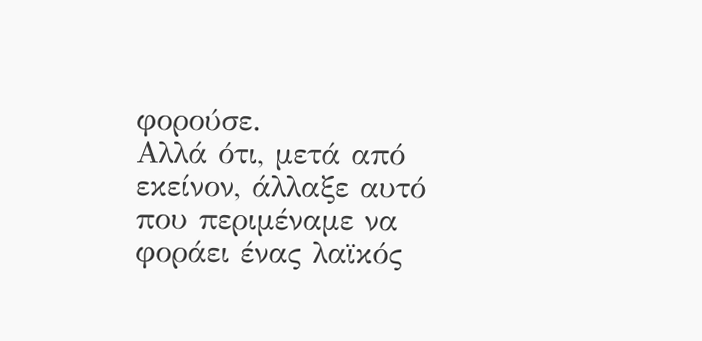φορούσε.
Αλλά ότι, μετά από εκείνον, άλλαξε αυτό που περιμέναμε να φοράει ένας λαϊκός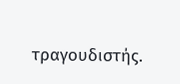τραγουδιστής.